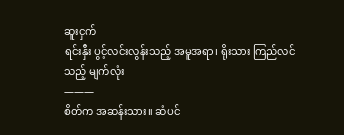ဆူးငှက်
ရင်းနှီး ပွင့်လင်းလွန်းသည့် အမူအရာ၊ ရိုးသား ကြည်လင်သည့် မျက်လုံး
———
စိတ်က အဆန်းသား။ ဆံပင်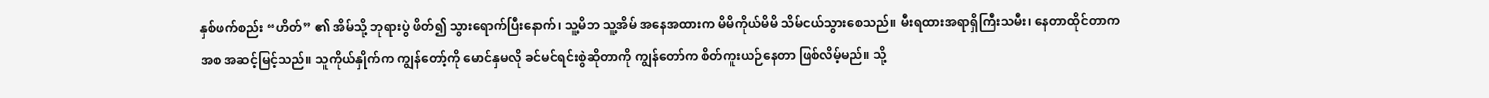နှစ်ဖက်စည်း “ဟိတ်” ၏ အိမ်သို့ ဘုရားပွဲ ဖိတ်၍ သွားရောက်ပြီးနောက်၊ သူ့မိဘ သူ့အိမ် အနေအထားက မိမိကိုယ်မိမိ သိမ်ငယ်သွားစေသည်။ မီးရထားအရာရှိကြီးသမီး၊ နေတာထိုင်တာကအစ အဆင့်မြင့်သည်။ သူကိုယ်နှိုက်က ကျွန်တော့်ကို မောင်နှမလို ခင်မင်ရင်းစွဲဆိုတာကို ကျွန်တော်က စိတ်ကူးယဉ်နေတာ ဖြစ်လိမ့်မည်။ သို့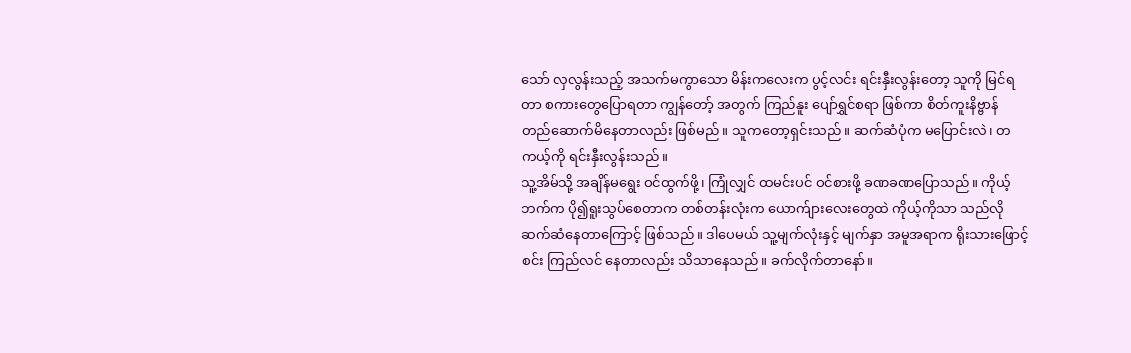သော် လှလွန်းသည့် အသက်မကွာသော မိန်းကလေးက ပွင့်လင်း ရင်းနှီးလွန်းတော့ သူကို မြင်ရတာ စကားတွေပြောရတာ ကျွန်တော့် အတွက် ကြည်နူး ပျော်ရွှင်စရာ ဖြစ်ကာ စိတ်ကူးနိဗ္ဗာန် တည်ဆောက်မိနေတာလည်း ဖြစ်မည်။ သူကတော့ရှင်းသည်။ ဆက်ဆံပုံက မပြောင်းလဲ၊ တကယ့်ကို ရင်းနှီးလွန်းသည်။
သူ့အိမ်သို့ အချိန်မရွေး ဝင်ထွက်ဖို့၊ ကြုံလျှင် ထမင်းပင် ဝင်စားဖို့ ခဏခဏပြောသည်။ ကိုယ့်ဘက်က ပို၍ရူးသွပ်စေတာက တစ်တန်းလုံးက ယောက်ျားလေးတွေထဲ ကိုယ့်ကိုသာ သည်လို ဆက်ဆံနေတာကြောင့် ဖြစ်သည်။ ဒါပေမယ် သူ့မျက်လုံးနှင့် မျက်နှာ အမူအရာက ရိုးသားဖြောင့်စင်း ကြည်လင် နေတာလည်း သိသာနေသည်။ ခက်လိုက်တာနော်။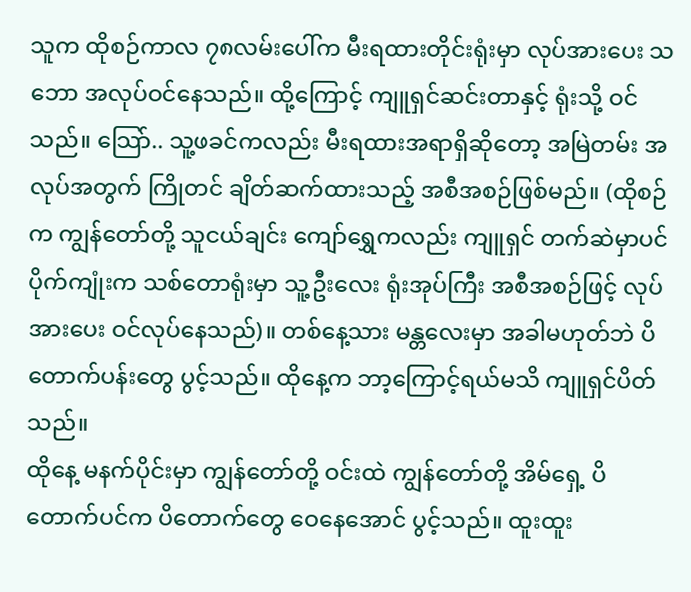သူက ထိုစဉ်ကာလ ၇၈လမ်းပေါ်က မီးရထားတိုင်းရုံးမှာ လုပ်အားပေး သဘော အလုပ်ဝင်နေသည်။ ထို့ကြောင့် ကျူရှင်ဆင်းတာနှင့် ရုံးသို့ ဝင်သည်။ သြော်.. သူ့ဖခင်ကလည်း မီးရထားအရာရှိဆိုတော့ အမြဲတမ်း အလုပ်အတွက် ကြိုတင် ချိတ်ဆက်ထားသည့် အစီအစဉ်ဖြစ်မည်။ (ထိုစဉ်က ကျွန်တော်တို့ သူငယ်ချင်း ကျော်ရွှေကလည်း ကျူရှင် တက်ဆဲမှာပင် ပိုက်ကျုံးက သစ်တောရုံးမှာ သူ့ဦးလေး ရုံးအုပ်ကြီး အစီအစဉ်ဖြင့် လုပ်အားပေး ဝင်လုပ်နေသည်)။ တစ်နေ့သား မန္တလေးမှာ အခါမဟုတ်ဘဲ ပိတောက်ပန်းတွေ ပွင့်သည်။ ထိုနေ့က ဘာ့ကြောင့်ရယ်မသိ ကျူရှင်ပိတ်သည်။
ထိုနေ့ မနက်ပိုင်းမှာ ကျွန်တော်တို့ ဝင်းထဲ ကျွန်တော်တို့ အိမ်ရှေ့ ပိတောက်ပင်က ပိတောက်တွေ ဝေနေအောင် ပွင့်သည်။ ထူးထူး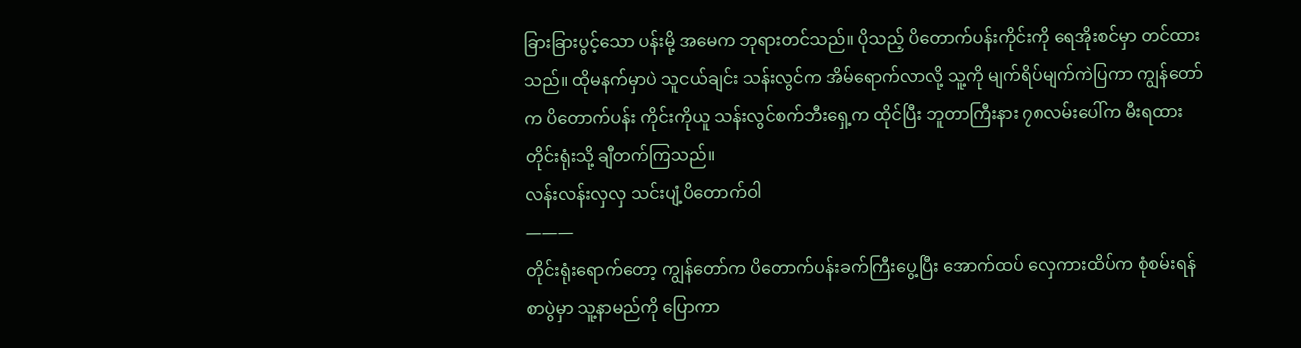ခြားခြားပွင့်သော ပန်းမို့ အမေက ဘုရားတင်သည်။ ပိုသည့် ပိတောက်ပန်းကိုင်းကို ရေအိုးစင်မှာ တင်ထားသည်။ ထိုမနက်မှာပဲ သူငယ်ချင်း သန်းလွင်က အိမ်ရောက်လာလို့ သူ့ကို မျက်ရိပ်မျက်ကဲပြကာ ကျွန်တော်က ပိတောက်ပန်း ကိုင်းကိုယူ သန်းလွင်စက်ဘီးရှေ့က ထိုင်ပြီး ဘူတာကြီးနား ၇၈လမ်းပေါ်က မီးရထားတိုင်းရုံးသို့ ချီတက်ကြသည်။
လန်းလန်းလှလှ သင်းပျံ့ပိတောက်ဝါ
———
တိုင်းရုံးရောက်တော့ ကျွန်တော်က ပိတောက်ပန်းခက်ကြီးပွေ့ပြီး အောက်ထပ် လှေကားထိပ်က စုံစမ်းရန် စာပွဲမှာ သူ့နာမည်ကို ပြောကာ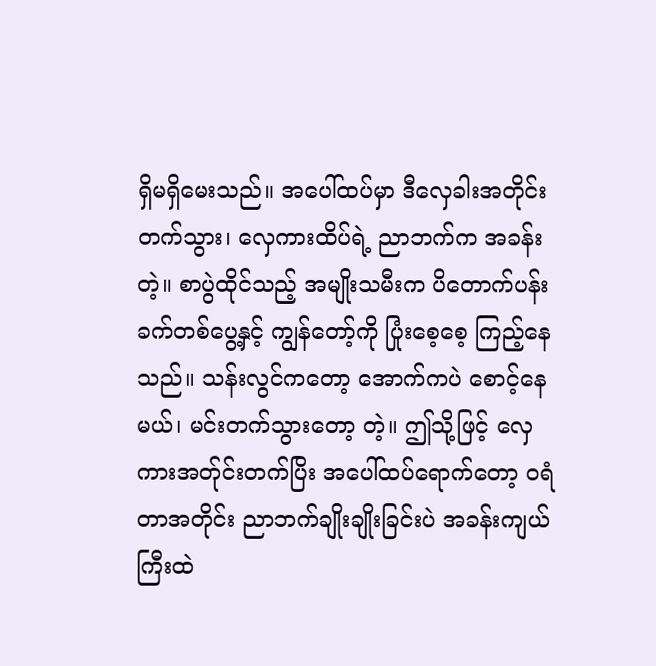ရှိမရှိမေးသည်။ အပေါ်ထပ်မှာ ဒီလှေခါးအတိုင်း တက်သွား၊ လှေကားထိပ်ရဲ့ ညာဘက်က အခန်းတဲ့။ စာပွဲထိုင်သည့် အမျိုးသမီးက ပိတောက်ပန်းခက်တစ်ပွေ့နှင့် ကျွန်တော့်ကို ပြုံးစေ့စေ့ ကြည့်နေသည်။ သန်းလွင်ကတော့ အောက်ကပဲ စောင့်နေမယ်၊ မင်းတက်သွားတော့ တဲ့။ ဤသို့ဖြင့် လှေကားအတ်ုင်းတက်ပြိး အပေါ်ထပ်ရောက်တော့ ဝရံတာအတိုင်း ညာဘက်ချိုးချိုးခြင်းပဲ အခန်းကျယ်ကြီးထဲ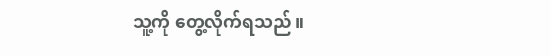သူ့ကို တွေ့လိုက်ရသည်။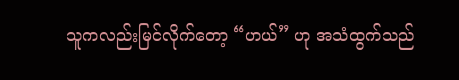သူကလည်းမြင်လိုက်တော့ “ဟယ်” ဟု အသံထွက်သည်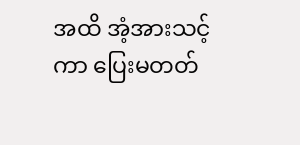အထိ အံ့အားသင့်ကာ ပြေးမတတ်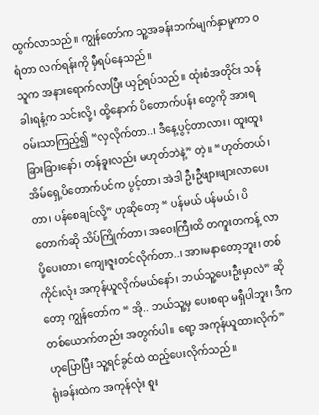ထွက်လာသည်။ ကျွန်တော်က သူ့အခန်းဘက်မျက်နှာမူကာ ဝရံတာ လက်ရန်းကို မှီရပ်နေသည်။
သူက အနားရောက်လာပြီး ယှဉ်ရပ်သည်။ ထုံးစံအတိုင်း သန်ခါးရနံ့က သင်းလို့၊ ထို့နောက် ပိတောက်ပန်း တွေကို အားရဝမ်းသာကြည့်၍ “လှလိုက်တာ..၊ ဒီနေ့ပွင့်တာလား၊ ထူးထူးခြားခြားနော်၊ တန်ခူးလည်း မဟုတ်ဘဲနဲ့” တဲ့။ “ဟုတ်တယ်၊ အိမ်ရှေ့ပိတောက်ပင်က ပွင့်တာ၊ အဲဒါ ဦးဦဖျားဖျားလာပေးတာ၊ ပန်စေချင်လို့” ဟုဆိုတော့ “ ပန်မယ် ပန်မယ်၊ ပိတောက်ဆို သိပ်ကြိုက်တာ၊ အဝေးကြီးထိ တကူးတကန့် လာပို့ပေးတာ၊ ကျေးဇူးတင်လိုက်တာ..၊ အားမနာတော့ဘူး၊ တစ်ကိုင်းလုံး အကုန်ယူလိုက်မယ်နော်၊ ဘယ်သူ့ပေးဦးမှာလဲ” ဆိုတော့ ကျွန်တော်က “ အို.. ဘယ်သူ့မှ ပေးစရာ မရှီပါဘူး၊ ဒီက တစ်ယောက်တည်း အတွက်ပါ။ ရော့ အကုန်ယူထားလိုက်” ဟုပြောပြီး သူ့ရင်ခွင်ထဲ ထည့်ပေးလိုက်သည်။
ရုံးခန်းထဲက အကုန်လုံး စူး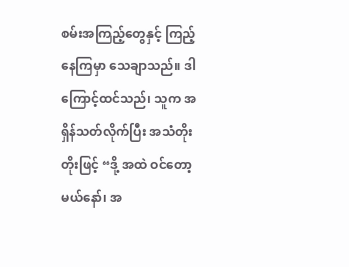စမ်းအကြည့်တွေနှင့် ကြည့်နေကြမှာ သေချာသည်။ ဒါကြောင့်ထင်သည်၊ သူက အရှိန်သတ်လိုက်ပြီး အသံတိုးတိုးဖြင့် “ဒို့ အထဲ ဝင်တော့မယ်နော်၊ အ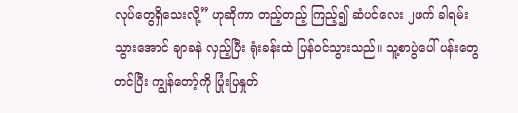လုပ်တွေရှိသေးလို့” ဟုဆိုကာ တည့်တည့် ကြည့်၍ ဆံပင်လေး ၂ဖက် ခါရမ်းသွားအောင် ချာခနဲ လှည့်ပြီး ရုံးခန်းထဲ ပြန်ဝင်သွားသည်။ သူ့စာပွဲပေါ် ပန်းတွေတင်ပြီး ကျွန်တော့်ကို ပြုံးပြနှုတ်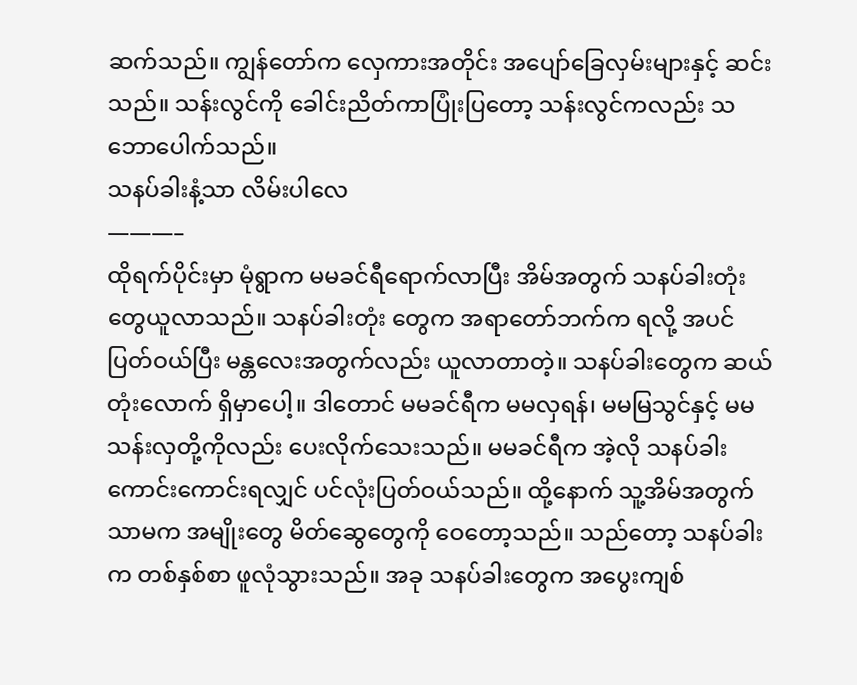ဆက်သည်။ ကျွန်တော်က လှေကားအတိုင်း အပျော်ခြေလှမ်းများနှင့် ဆင်းသည်။ သန်းလွင်ကို ခေါင်းညိတ်ကာပြုံးပြတော့ သန်းလွင်ကလည်း သဘောပေါက်သည်။
သနပ်ခါးနံ့သာ လိမ်းပါလေ
———–
ထိုရက်ပိုင်းမှာ မုံရွာက မမခင်ရီရောက်လာပြီး အိမ်အတွက် သနပ်ခါးတုံးတွေယူလာသည်။ သနပ်ခါးတုံး တွေက အရာတော်ဘက်က ရလို့ အပင်ပြတ်ဝယ်ပြီး မန္တလေးအတွက်လည်း ယူလာတာတဲ့။ သနပ်ခါးတွေက ဆယ်တုံးလောက် ရှိမှာပေါ့။ ဒါတောင် မမခင်ရီက မမလှရန်၊ မမမြသွင်နှင့် မမသန်းလှတို့ကိုလည်း ပေးလိုက်သေးသည်။ မမခင်ရီက အဲ့လို သနပ်ခါးကောင်းကောင်းရလျှင် ပင်လုံးပြတ်ဝယ်သည်။ ထို့နောက် သူ့အိမ်အတွက် သာမက အမျိုးတွေ မိတ်ဆွေတွေကို ဝေတော့သည်။ သည်တော့ သနပ်ခါးက တစ်နှစ်စာ ဖူလုံသွားသည်။ အခု သနပ်ခါးတွေက အပွေးကျစ်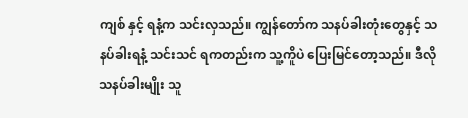ကျစ် နှင့် ရနံ့က သင်းလှသည်။ ကျွန်တော်က သနပ်ခါးတုံးတွေနှင့် သနပ်ခါးရနံ့ သင်းသင် ရကတည်းက သူ့ကိူပဲ ပြေးမြင်တော့သည်။ ဒီလိုသနပ်ခါးမျိုး သူ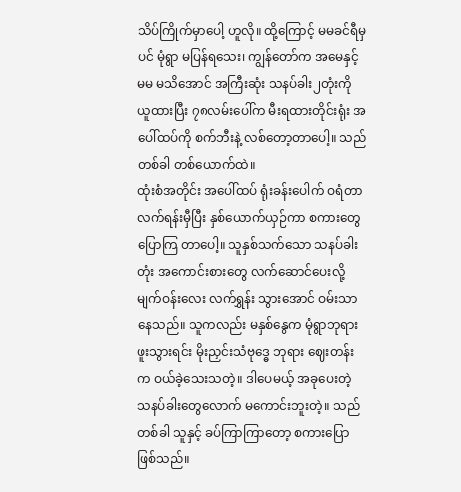သိပ်ကြိုက်မှာပေါ့ ဟူလို။ ထို့ကြောင့် မမခင်ရီမှပင် မုံရွာ မပြန်ရသေး၊ ကျွန်တော်က အမေနှင့် မမ မသိအောင် အကြီးဆုံး သနပ်ခါး၂တုံးကို ယူထားပြီး ၇၈လမ်းပေါ်က မီးရထားတိုင်းရုံး အပေါ်ထပ်ကို စက်ဘီးနဲ့ လစ်တော့တာပေါ့။ သည်တစ်ခါ တစ်ယောက်ထဲ။
ထုံးစံအတိုင်း အပေါ်ထပ် ရုံးခန်းပေါက် ဝရံတာ လက်ရန်းမှီပြီး နှစ်ယောက်ယှဉ်ကာ စကားတွေ ပြောကြ တာပေါ့။ သူနှစ်သက်သော သနပ်ခါးတုံး အကောင်းစားတွေ လက်ဆောင်ပေးလို့ မျက်ဝန်းလေး လက်ရွှန်း သွားအောင် ဝမ်းသာနေသည်။ သူကလည်း မနှစ်နွေက မုံရွာဘုရားဖူးသွားရင်း မိုးညှင်းသံဗုဒ္ဓေ ဘုရား ဈေးတန်းက ဝယ်ခဲ့သေးသတဲ့။ ဒါပေမယ့် အခုပေးတဲ့ သနပ်ခါးတွေလောက် မကောင်းဘူးတဲ့။ သည်တစ်ခါ သူနှင့် ခပ်ကြာကြာတော့ စကားပြောဖြစ်သည်။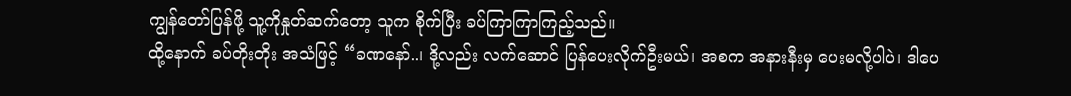ကျွန်တော်ပြန်ဖို့ သူ့ကိုနှုတ်ဆက်တော့ သူက စိုက်ပြီး ခပ်ကြာကြာကြည့်သည်။
ထို့နောက် ခပ်တိုးတိုး အသံဖြင့် “ခဏနော်..၊ ဒို့လည်း လက်ဆောင် ပြန်ပေးလိုက်ဦးမယ်၊ အစက အနားနီးမှ ပေးမလို့ပါပဲ၊ ဒါပေ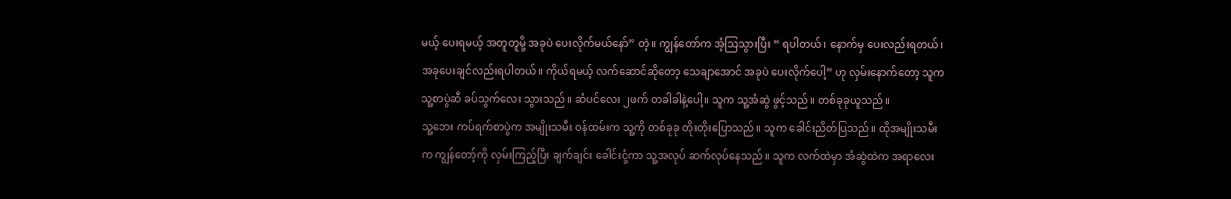မယ့် ပေးရမယ့် အတူတူမို့ အခုပဲ ပေးလိုက်မယ်နော်” တဲ့။ ကျွန်တော်က အံ့သြသွားပြီး “ ရပါတယ်၊ နောက်မှ ပေးလည်းရတယ်၊ အခုပေးချင်လည်းရပါတယ်။ ကိုယ်ရမယ့် လက်ဆောင်ဆိုတော့ သေချာအောင် အခုပဲ ပေးလိုက်ပေါ့” ဟု လှမ်းနောက်တော့ သူက သူ့စာပွဲဆီ ခပ်သွက်လေး သွားသည်။ ဆံပင်လေး ၂ဖက် တခါခါနဲ့ပေါ့။ သူက သူ့အံဆွဲ ဖွင့်သည်။ တစ်ခုခုယူသည်။
သူ့ဘေး ကပ်ရက်စာပွဲက အမျိုးသမီး ဝန်ထမ်းက သူ့ကို တစ်ခုခု တိုးတိုးပြောသည်။ သူက ခေါင်းညိတ်ပြသည်။ ထိုအမျိုးသမီးက ကျွန်တော့်ကို လှမ်းကြည့်ပြီး ချက်ချင်း ခေါင်းငုံ့ကာ သူ့အလုပ် ဆက်လုပ်နေသည်။ သူက လက်ထဲမှာ အံဆွဲထဲက အရာလေး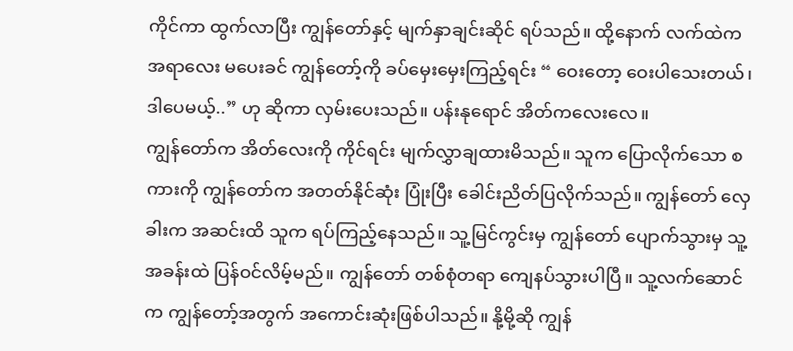ကိုင်ကာ ထွက်လာပြီး ကျွန်တော်နှင့် မျက်နှာချင်းဆိုင် ရပ်သည်။ ထို့နောက် လက်ထဲက အရာလေး မပေးခင် ကျွန်တော့်ကို ခပ်မှေးမှေးကြည့်ရင်း “ ဝေးတော့ ဝေးပါသေးတယ်၊ ဒါပေမယ့်..” ဟု ဆိုကာ လှမ်းပေးသည်။ ပန်းနုရောင် အိတ်ကလေးလေ။
ကျွန်တော်က အိတ်လေးကို ကိုင်ရင်း မျက်လွှာချထားမိသည်။ သူက ပြောလိုက်သော စကားကို ကျွန်တော်က အတတ်နိုင်ဆုံး ပြုံးပြီး ခေါင်းညိတ်ပြလိုက်သည်။ ကျွန်တော် လှေခါးက အဆင်းထိ သူက ရပ်ကြည့်နေသည်။ သူ့မြင်ကွင်းမှ ကျွန်တော် ပျောက်သွားမှ သူ့အခန်းထဲ ပြန်ဝင်လိမ့်မည်။ ကျွန်တော် တစ်စုံတရာ ကျေနပ်သွားပါပြီ။ သူ့လက်ဆောင်က ကျွန်တော့်အတွက် အကောင်းဆုံးဖြစ်ပါသည်။ နို့မို့ဆို ကျွန်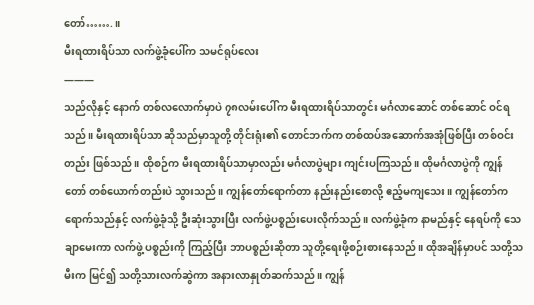တော်…….။
မီးရထားရိပ်သာ လက်ဖွဲ့ခုံပေါ်က သမင်ရုပ်လေး
———
သည်လိုနှင့် နောက် တစ်လလောက်မှာပဲ ၇၈လမ်းပေါ်က မီးရထားရိပ်သာတွင်း မင်္ဂလာဆောင် တစ်ဆောင် ဝင်ရသည်။ မီးရထားရိပ်သာ ဆိုသည်မှာသူတို့ တိုင်းရုံး၏ တောင်ဘက်က တစ်ထပ်အဆောက်အအုံဖြစ်ပြီး တစ်ဝင်းတည်း ဖြစ်သည်။ ထိုစဉ်က မီးရထားရိပ်သာမှာလည်း မင်္ဂလာပွဲများ ကျင်းပကြသည်။ ထိုမင်္ဂလာပွဲကို ကျွန်တော် တစ်ယောက်တည်းပဲ သွားသည်။ ကျွန်တော်ရောက်တာ နည်းနည်းစောလို့ ဧည့်မကျသေး။ ကျွန်တော်က ရောက်သည်နှင့် လက်ဖွဲ့ခုံသို့ ဦးဆုံးသွားပြီး လက်ဖွဲ့ပစ္စည်းပေးလိုက်သည်။ လက်ဖွဲ့ခုံက နာမည်နှင့် နေရပ်ကို သေချာမေးကာ လက်ဖွဲ့ ပစ္စည်းကို ကြည့်ပြီး ဘာပစ္စည်းဆိုတာ သူတို့ရေးဖို့စဉ်းစားနေသည်။ ထိုအချိန်မှာပင် သတို့သမီးက မြင်၍ သတို့သားလက်ဆွဲကာ အနားလာနှုတ်ဆက်သည်။ ကျွန်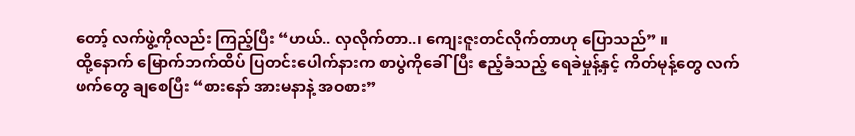တော့် လက်ဖွဲ့ကိုလည်း ကြည့်ပြီး “ဟယ်.. လှလိုက်တာ..၊ ကျေးဇူးတင်လိုက်တာဟု ပြောသည်” ။
ထို့နောက် မြောက်ဘက်ထိပ် ပြတင်းပေါက်နားက စာပွဲကိုခေါ်ပြီး ဧည့်ခံသည့် ရေခဲမှုန့်နှင့် ကိတ်မုန့်တွေ လက်ဖက်တွေ ချစေပြီး “စားနော် အားမနာနဲ့ အဝစား”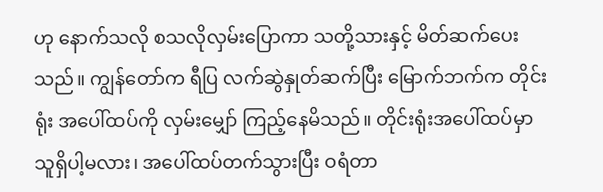ဟု နောက်သလို စသလိုလှမ်းပြောကာ သတို့သားနှင့် မိတ်ဆက်ပေးသည်။ ကျွန်တော်က ရီပြ လက်ဆွဲနှုတ်ဆက်ပြီး မြောက်ဘက်က တိုင်းရုံး အပေါ်ထပ်ကို လှမ်းမျှော် ကြည့်နေမိသည်။ တိုင်းရုံးအပေါ်ထပ်မှာ သူရှိပါ့မလား၊ အပေါ်ထပ်တက်သွားပြီး ဝရံတာ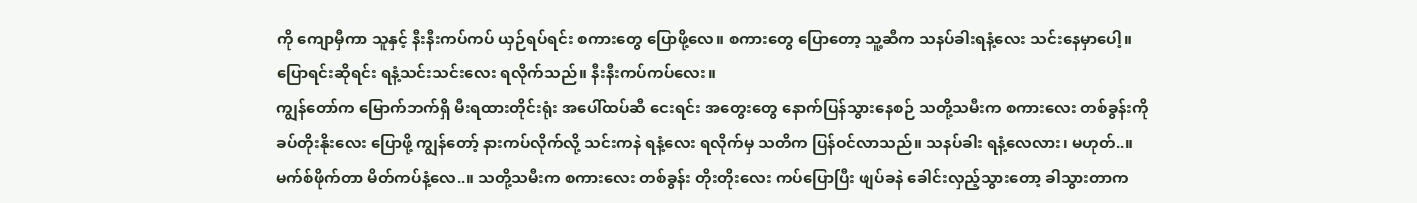ကို ကျောမှီကာ သူနှင့် နီးနီးကပ်ကပ် ယှဉ်ရပ်ရင်း စကားတွေ ပြောဖို့လေ။ စကားတွေ ပြောတော့ သူ့ဆီက သနပ်ခါးရနံ့လေး သင်းနေမှာပေါ့။ ပြောရင်းဆိုရင်း ရနံ့သင်းသင်းလေး ရလိုက်သည်။ နီးနီးကပ်ကပ်လေး။
ကျွန်တော်က မြောက်ဘက်ရှိ မီးရထားတိုင်းရုံး အပေါ်ထပ်ဆီ ငေးရင်း အတွေးတွေ နောက်ပြန်သွားနေစဉ် သတို့သမီးက စကားလေး တစ်ခွန်းကို ခပ်တိုးနိုးလေး ပြောဖို့ ကျွန်တော့် နားကပ်လိုက်လို့ သင်းကနဲ ရနံ့လေး ရလိုက်မှ သတိက ပြန်ဝင်လာသည်။ သနပ်ခါး ရနံ့လေလား၊ မဟုတ်..။ မက်စ်ဖိုက်တာ မိတ်ကပ်နံ့လေ..။ သတို့သမီးက စကားလေး တစ်ခွန်း တိုးတိုးလေး ကပ်ပြောပြီး ဖျပ်ခနဲ ခေါင်းလှည့်သွားတော့ ခါသွားတာက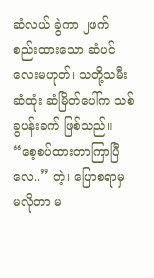ဆံလယ် ခွဲကာ ၂ဖက် စည်းထားသော ဆံပင်လေးမဟုတ်၊ သတို့သမီးဆံထုံး ဆံမြိတ်ပေါ်က သစ်ခွပန်းခက် ဖြစ်သည်။ “စေ့စပ်ထားတာကြာပြီလေ..” တဲ့၊ ပြောစရာမှ မလိုတာ မ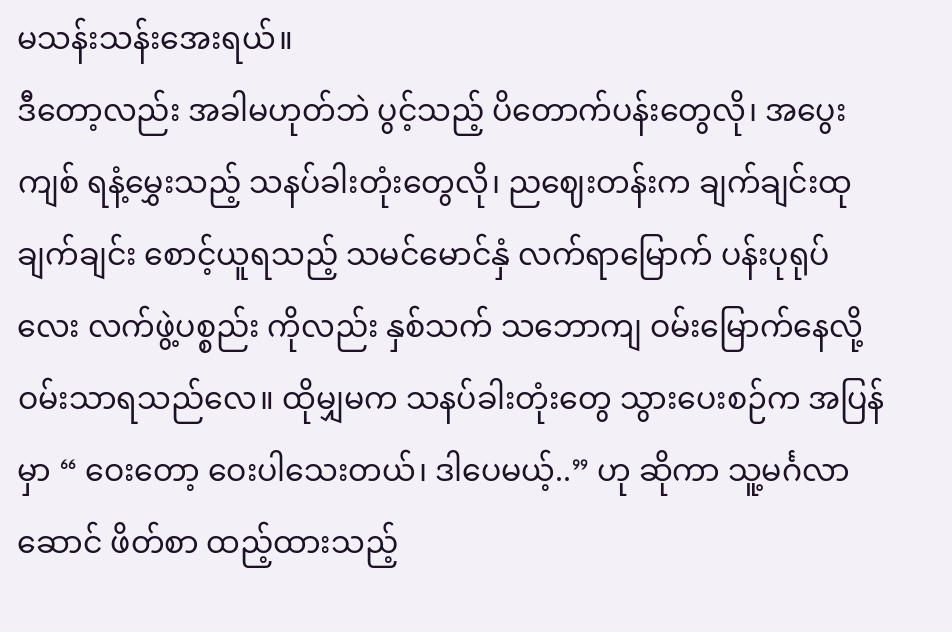မသန်းသန်းအေးရယ်။
ဒီတော့လည်း အခါမဟုတ်ဘဲ ပွင့်သည့် ပိတောက်ပန်းတွေလို၊ အပွေးကျစ် ရနံ့မွှေးသည့် သနပ်ခါးတုံးတွေလို၊ ညဈေးတန်းက ချက်ချင်းထု ချက်ချင်း စောင့်ယူရသည့် သမင်မောင်နှံ လက်ရာမြောက် ပန်းပုရုပ်လေး လက်ဖွဲ့ပစ္စည်း ကိုလည်း နှစ်သက် သဘောကျ ဝမ်းမြောက်နေလို့ ဝမ်းသာရသည်လေ။ ထိုမျှမက သနပ်ခါးတုံးတွေ သွားပေးစဉ်က အပြန်မှာ “ ဝေးတော့ ဝေးပါသေးတယ်၊ ဒါပေမယ့်..” ဟု ဆိုကာ သူ့မင်္ဂလာဆောင် ဖိတ်စာ ထည့်ထားသည့်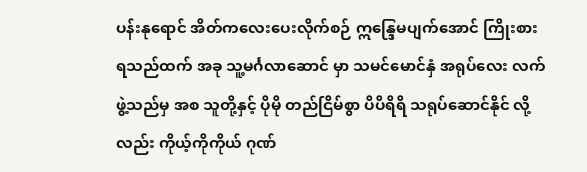ပန်းနုရောင် အိတ်ကလေးပေးလိုက်စဉ် ဣန္ဒြေမပျက်အောင် ကြိုးစားရသည်ထက် အခု သူ့မင်္ဂလာဆောင် မှာ သမင်မောင်နှံ အရုပ်လေး လက်ဖွဲ့သည်မှ အစ သူတို့နှင့် ပိုမို တည်ငြိမ်စွာ ပိပိရိရိ သရုပ်ဆောင်နိုင် လို့လည်း ကိုယ့်ကိုကိုယ် ဂုဏ်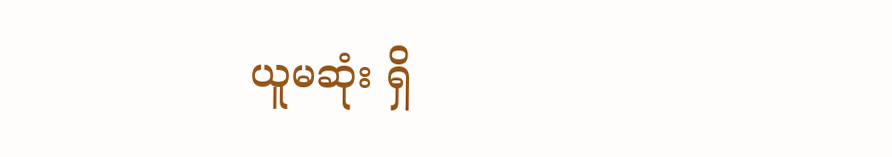ယူမဆုံး ရှိ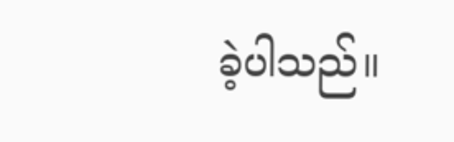ခဲ့ပါသည်။